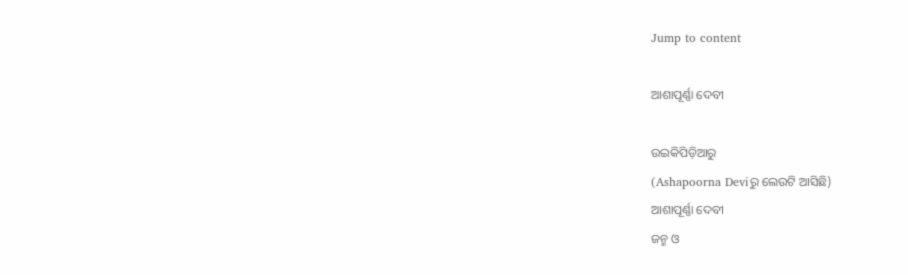Jump to content

ଆଶାପୂର୍ଣ୍ଣା ଦେବୀ

ଉଇକିପିଡ଼ିଆ‌ରୁ
(Ashapoorna Deviରୁ ଲେଉଟି ଆସିଛି)
ଆଶାପୂର୍ଣ୍ଣା ଦେବୀ‌
ଜନ୍ମ ଓ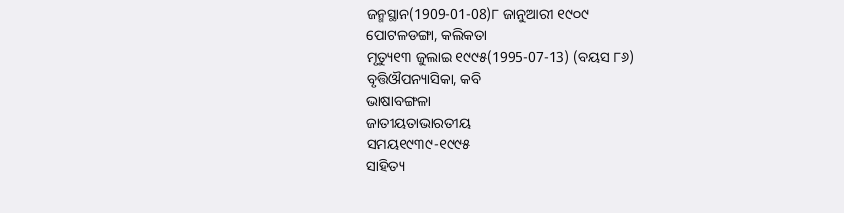ଜନ୍ମସ୍ଥାନ(1909-01-08)୮ ଜାନୁଆରୀ ୧୯୦୯
ପୋଟଳଡଙ୍ଗା, କଲିକତା
ମୃତ୍ୟୁ୧୩ ଜୁଲାଇ ୧୯୯୫(1995-07-13) (ବୟସ ୮୬)
ବୃତ୍ତିଔପନ୍ୟାସିକା, କବି
ଭାଷାବଙ୍ଗଳା
ଜାତୀୟତାଭାରତୀୟ
ସମୟ୧୯୩୯-୧୯୯୫
ସାହିତ୍ୟ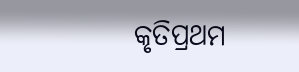କୃତିପ୍ରଥମ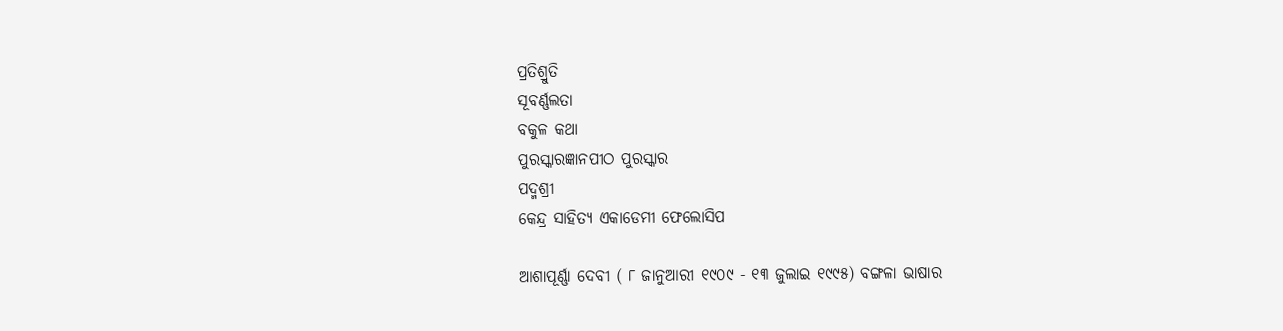ପ୍ରତିଶ୍ରୁତି
ସୂବର୍ଣ୍ଣଲତା
ବକୁଳ କଥା
ପୁରସ୍କାରଜ୍ଞାନପୀଠ ପୁରସ୍କାର
ପଦ୍ମଶ୍ରୀ
କେନ୍ଦ୍ର ସାହିତ୍ୟ ଏକାଡେମୀ ଫେଲୋସିପ

ଆଶାପୂର୍ଣ୍ଣା ଦେବୀ ( ୮ ଜାନୁଆରୀ ୧୯୦୯ - ୧୩ ଜୁଲାଇ ୧୯୯୫) ବଙ୍ଗଳା ଭାଷାର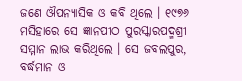ଜଣେ ଔପନ୍ୟାସିକ ଓ କବି ଥିଲେ । ୧୯୭୬ ମସିହାରେ ସେ ଜ୍ଞାନପୀଠ ପୁରସ୍କାରପଦ୍ମଶ୍ରୀ ସମ୍ମାନ ଲାଭ କରିଥିଲେ । ସେ ଜବଲପୁର, ବର୍ଦ୍ଧମାନ ଓ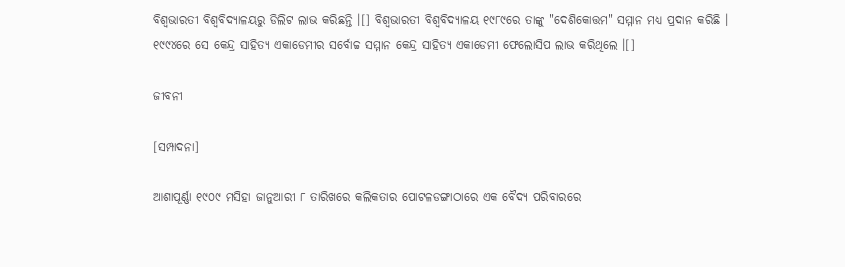ବିଶ୍ୱଭାରତୀ ବିଶ୍ୱବିଦ୍ୟାଳୟରୁ ଡିଲିଟ ଲାଭ କରିଛନ୍ତି ।[] ବିଶ୍ୱଭାରତୀ ବିଶ୍ୱବିଦ୍ୟାଳୟ ୧୯୮୯ରେ ତାଙ୍କୁ "ଦେଶିକୋତ୍ତମ" ସମ୍ମାନ ମଧ୍ୟ ପ୍ରଦାନ କରିଛି । ୧୯୯୪ରେ ସେ କେନ୍ଦ୍ର ସାହିତ୍ୟ ଏକାଡେମୀର ସର୍ବୋଚ୍ଚ ସମ୍ମାନ କେନ୍ଦ୍ର ସାହିତ୍ୟ ଏକାଡେମୀ ଫେଲୋସିପ ଲାଭ କରିଥିଲେ ।[]

ଜୀବନୀ

[ସମ୍ପାଦନା]

ଆଶାପୂର୍ଣ୍ଣା ୧୯୦୯ ମସିହା ଜାନୁଆରୀ ୮ ତାରିଖରେ କଲିକତାର ପୋଟଳଡଙ୍ଗାଠାରେ ଏକ ବୈଦ୍ୟ ପରିବାରରେ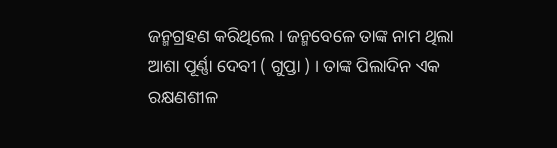ଜନ୍ମଗ୍ରହଣ କରିଥିଲେ । ଜନ୍ମବେଳେ ତାଙ୍କ ନାମ ଥିଲା ଆଶା ପୂର୍ଣ୍ଣା ଦେବୀ ( ଗୁପ୍ତା ) । ତାଙ୍କ ପିଲାଦିନ ଏକ ରକ୍ଷଣଶୀଳ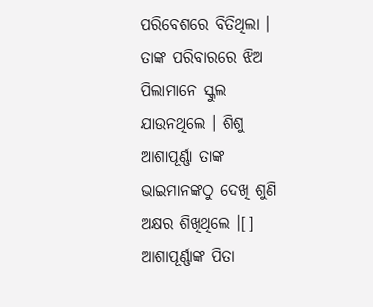ପରିବେଶରେ ବିତିଥିଲା । ତାଙ୍କ ପରିବାରରେ ଝିଅ ପିଲାମାନେ ସ୍କୁଲ ଯାଉନଥିଲେ । ଶିଶୁ ଆଶାପୂର୍ଣ୍ଣା ତାଙ୍କ ଭାଇମାନଙ୍କଠୁ ଦେଖି ଶୁଣି ଅକ୍ଷର ଶିଖିଥିଲେ ।[] ଆଶାପୂର୍ଣ୍ଣାଙ୍କ ପିତା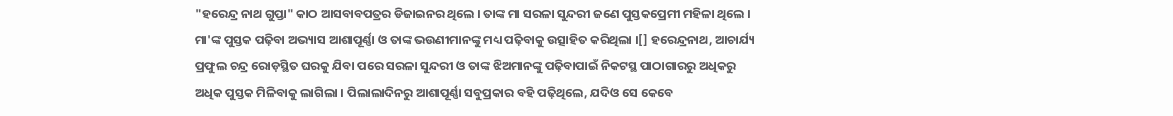"ହରେନ୍ଦ୍ର ନାଥ ଗୁପ୍ତା" କାଠ ଆସବାବପତ୍ରର ଡିଜାଇନର ଥିଲେ । ତାଙ୍କ ମା ସରଳା ସୁନ୍ଦରୀ ଜଣେ ପୁସ୍ତକପ୍ରେମୀ ମହିଳା ଥିଲେ । ମା'ଙ୍କ ପୁସ୍ତକ ପଢ଼ିବା ଅଭ୍ୟାସ ଆଶାପୂର୍ଣ୍ଣା ଓ ତାଙ୍କ ଭଉଣୀମାନଙ୍କୁ ମଧ୍ୟ ପଢ଼ିବାକୁ ଉତ୍ସାହିତ କରିଥିଲା ।[] ହରେନ୍ଦ୍ରନାଥ, ଆଚାର୍ଯ୍ୟ ପ୍ରଫୁଲ ଚନ୍ଦ୍ର ରୋଡ଼ସ୍ଥିତ ଘରକୁ ଯିବା ପରେ ସରଳା ସୁନ୍ଦରୀ ଓ ତାଙ୍କ ଝିଅମାନଙ୍କୁ ପଢ଼ିବାପାଇଁ ନିକଟସ୍ଥ ପାଠାଗାରରୁ ଅଧିକରୁ ଅଧିକ ପୁସ୍ତକ ମିଳିବାକୁ ଲାଗିଲା । ପିଲାଲାଦିନରୁ ଆଶାପୂର୍ଣ୍ଣା ସବୁପ୍ରକାର ବହି ପଢ଼ିଥିଲେ, ଯଦିଓ ସେ କେବେ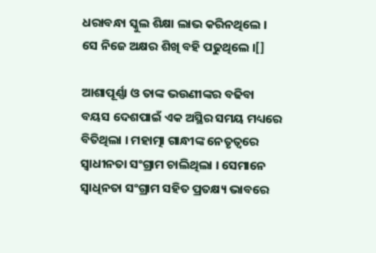ଧରାବନ୍ଧା ସ୍କୁଲ ଶିକ୍ଷା ଲାଭ କରିନଥିଲେ । ସେ ନିଜେ ଅକ୍ଷର ଶିଖି ବହି ପଢୁଥିଲେ ।[]

ଆଶାପୂର୍ଣ୍ଣା ଓ ତାଙ୍କ ଭଉଣୀଙ୍କର ବଢିବା ବୟସ ଦେଶପାଇଁ ଏକ ଅସ୍ଥିର ସମୟ ମଧ୍ୟରେ ବିତିଥିଲା । ମହାତ୍ମା ଗାନ୍ଧୀଙ୍କ ନେତୃତ୍ୱରେ ସ୍ୱାଧୀନତା ସଂଗ୍ରାମ ଚାଲିଥିଲା । ସେମାନେ ସ୍ୱାଧିନତା ସଂଗ୍ରାମ ସହିତ ପ୍ରତକ୍ଷ୍ୟ ଭାବରେ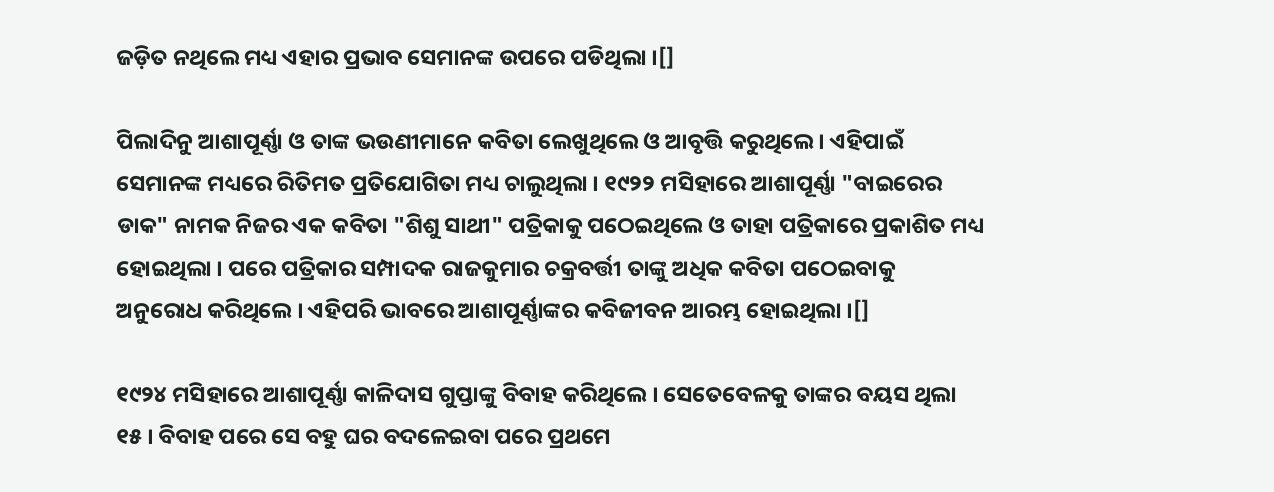ଜଡ଼ିତ ନଥିଲେ ମଧ୍ୟ ଏହାର ପ୍ରଭାବ ସେମାନଙ୍କ ଉପରେ ପଡିଥିଲା ।[]

ପିଲାଦିନୁ ଆଶାପୂର୍ଣ୍ଣା ଓ ତାଙ୍କ ଭଉଣୀମାନେ କବିତା ଲେଖୁଥିଲେ ଓ ଆବୃତ୍ତି କରୁଥିଲେ । ଏହିପାଇଁ ସେମାନଙ୍କ ମଧ୍ୟରେ ରିତିମତ ପ୍ରତିଯୋଗିତା ମଧ୍ୟ ଚାଲୁଥିଲା । ୧୯୨୨ ମସିହାରେ ଆଶାପୂର୍ଣ୍ଣା "ବାଇରେର ଡାକ" ନାମକ ନିଜର ଏକ କବିତା "ଶିଶୁ ସାଥୀ" ପତ୍ରିକାକୁ ପଠେଇଥିଲେ ଓ ତାହା ପତ୍ରିକାରେ ପ୍ରକାଶିତ ମଧ୍ୟ ହୋଇଥିଲା । ପରେ ପତ୍ରିକାର ସମ୍ପାଦକ ରାଜକୁମାର ଚକ୍ରବର୍ତ୍ତୀ ତାଙ୍କୁ ଅଧିକ କବିତା ପଠେଇବାକୁ ଅନୁରୋଧ କରିଥିଲେ । ଏହିପରି ଭାବରେ ଆଶାପୂର୍ଣ୍ଣାଙ୍କର କବିଜୀବନ ଆରମ୍ଭ ହୋଇଥିଲା ।[]

୧୯୨୪ ମସିହାରେ ଆଶାପୂର୍ଣ୍ଣା କାଳିଦାସ ଗୁପ୍ତାଙ୍କୁ ବିବାହ କରିଥିଲେ । ସେତେବେଳକୁ ତାଙ୍କର ବୟସ ଥିଲା ୧୫ । ବିବାହ ପରେ ସେ ବହୁ ଘର ବଦଳେଇବା ପରେ ପ୍ରଥମେ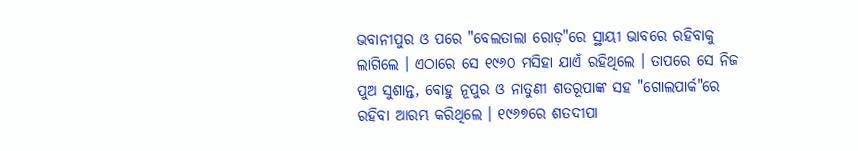ଭବାନୀପୁର ଓ ପରେ "ବେଲତାଲା ରୋଡ଼"ରେ ସ୍ଥାୟୀ ଭାବରେ ରହିବାକୁ ଲାଗିଲେ । ଏଠାରେ ସେ ୧୯୬୦ ମସିହା ଯାଏଁ ରହିଥିଲେ । ତାପରେ ସେ ନିଜ ପୁଅ ସୁଶାନ୍ତ, ବୋହୁ ନୂପୁର ଓ ନାତୁଣୀ ଶତରୂପାଙ୍କ ସହ "ଗୋଲପାର୍କ"ରେ ରହିବା ଆରମ୍ଭ କରିଥିଲେ । ୧୯୬୭ରେ ଶତଦୀପା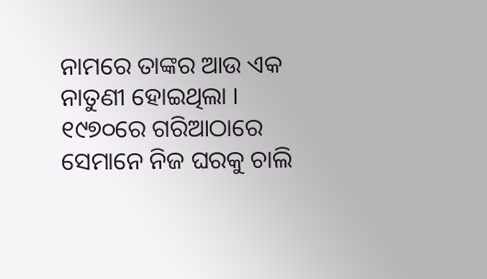ନାମରେ ତାଙ୍କର ଆଉ ଏକ ନାତୁଣୀ ହୋଇଥିଲା । ୧୯୭୦ରେ ଗରିଆଠାରେ ସେମାନେ ନିଜ ଘରକୁ ଚାଲି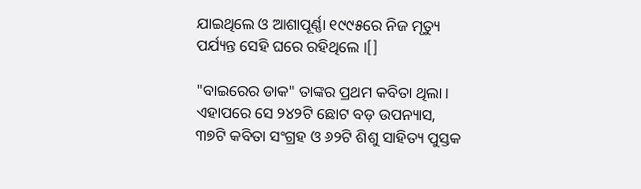ଯାଇଥିଲେ ଓ ଆଶାପୂର୍ଣ୍ଣା ୧୯୯୫ରେ ନିଜ ମୃତ୍ୟୁ ପର୍ଯ୍ୟନ୍ତ ସେହି ଘରେ ରହିଥିଲେ ।[]

"ବାଇରେର ଡାକ" ତାଙ୍କର ପ୍ରଥମ କବିତା ଥିଲା । ଏହାପରେ ସେ ୨୪୨ଟି ଛୋଟ ବଡ଼ ଉପନ୍ୟାସ, ୩୭ଟି କବିତା ସଂଗ୍ରହ ଓ ୬୨ଟି ଶିଶୁ ସାହିତ୍ୟ ପୁସ୍ତକ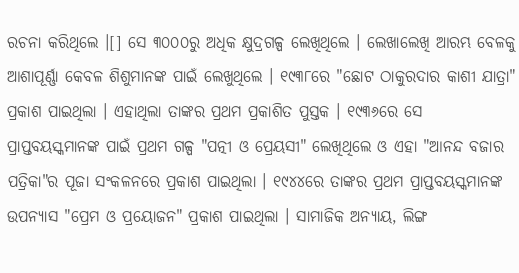ରଚନା କରିଥିଲେ ।[] ସେ ୩୦୦୦ରୁ ଅଧିକ କ୍ଷୁଦ୍ରଗଳ୍ପ ଲେଖିଥିଲେ । ଲେଖାଲେଖି ଆରମ୍ଭ ବେଳକୁ ଆଶାପୂର୍ଣ୍ଣା କେବଳ ଶିଶୁମାନଙ୍କ ପାଇଁ ଲେଖୁଥିଲେ । ୧୯୩୮ରେ "ଛୋଟ ଠାକୁରଦାର କାଶୀ ଯାତ୍ରା" ପ୍ରକାଶ ପାଇଥିଲା । ଏହାଥିଲା ତାଙ୍କର ପ୍ରଥମ ପ୍ରକାଶିତ ପୁସ୍ତକ । ୧୯୩୬ରେ ସେ ପ୍ରାପ୍ତବୟସ୍କମାନଙ୍କ ପାଇଁ ପ୍ରଥମ ଗଳ୍ପ "ପତ୍ନୀ ଓ ପ୍ରେୟସୀ" ଲେଖିଥିଲେ ଓ ଏହା "ଆନନ୍ଦ ବଜାର ପତ୍ରିକା"ର ପୂଜା ସଂକଳନରେ ପ୍ରକାଶ ପାଇଥିଲା । ୧୯୪୪ରେ ତାଙ୍କର ପ୍ରଥମ ପ୍ରାପ୍ତବୟସ୍କମାନଙ୍କ ଉପନ୍ୟାସ "ପ୍ରେମ ଓ ପ୍ରୟୋଜନ" ପ୍ରକାଶ ପାଇଥିଲା । ସାମାଜିକ ଅନ୍ୟାୟ, ଲିଙ୍ଗ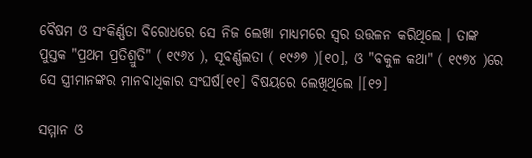ବୈଷମ ଓ ସଂକିର୍ଣ୍ଣତା ବିରୋଧରେ ସେ ନିଜ ଲେଖା ମାଧ୍ୟମରେ ସ୍ୱର ଉତ୍ତଳନ କରିଥିଲେ । ତାଙ୍କ ପୁସ୍ତକ "ପ୍ରଥମ ପ୍ରତିଶ୍ରୁତି" ( ୧୯୬୪ ), ସୂବର୍ଣ୍ଣଲତା ( ୧୯୬୭ )[୧୦], ଓ "ବକୁଳ କଥା" ( ୧୯୭୪ )ରେ ସେ ସ୍ତ୍ରୀମାନଙ୍କର ମାନବାଧିକାର ସଂଘର୍ଷ[୧୧] ବିଷୟରେ ଲେଖିଥିଲେ ।[୧୨]

ସମ୍ମାନ ଓ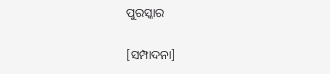ପୁରସ୍କାର

[ସମ୍ପାଦନା]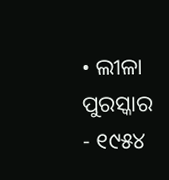• ଲୀଳା ପୁରସ୍କାର - ୧୯୫୪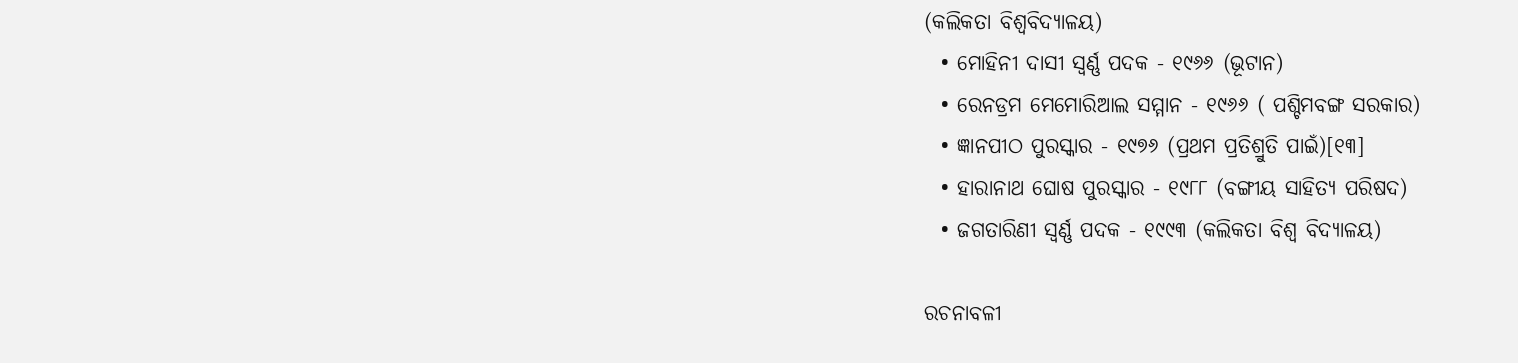(କଲିକତା ବିଶ୍ୱବିଦ୍ୟାଳୟ)
  • ମୋହିନୀ ଦାସୀ ସ୍ୱର୍ଣ୍ଣ ପଦକ - ୧୯୬୬ (ଭୂଟାନ)
  • ରେନଡ୍ରମ ମେମୋରିଆଲ ସମ୍ମାନ - ୧୯୬୬ ( ପଶ୍ଚିମବଙ୍ଗ ସରକାର)
  • ଜ୍ଞାନପୀଠ ପୁରସ୍କାର - ୧୯୭୬ (ପ୍ରଥମ ପ୍ରତିଶ୍ରୁତି ପାଇଁ)[୧୩]
  • ହାରାନାଥ ଘୋଷ ପୁରସ୍କାର - ୧୯୮୮ (ବଙ୍ଗୀୟ ସାହିତ୍ୟ ପରିଷଦ)
  • ଜଗତାରିଣୀ ସ୍ୱର୍ଣ୍ଣ ପଦକ - ୧୯୯୩ (କଲିକତା ବିଶ୍ୱ ବିଦ୍ୟାଳୟ)

ରଚନାବଳୀ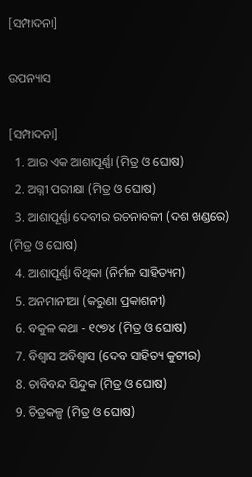[ସମ୍ପାଦନା]

ଉପନ୍ୟାସ

[ସମ୍ପାଦନା]
  1. ଆର ଏକ ଆଶାପୂର୍ଣ୍ଣା (ମିତ୍ର ଓ ଘୋଷ)
  2. ଅଗ୍ନୀ ପରୀକ୍ଷା (ମିତ୍ର ଓ ଘୋଷ)
  3. ଆଶାପୂର୍ଣ୍ଣା ଦେବୀର ରଚନାବଳୀ (ଦଶ ଖଣ୍ଡରେ) (ମିତ୍ର ଓ ଘୋଷ)
  4. ଆଶାପୂର୍ଣ୍ଣା ବିଥିକା (ନିର୍ମଳ ସାହିତ୍ୟମ)
  5. ଅନମାନୀଆ (କରୁଣା ପ୍ରକାଶନୀ)
  6. ବକୁଳ କଥା - ୧୯୭୪ (ମିତ୍ର ଓ ଘୋଷ)
  7. ବିଶ୍ୱାସ ଅବିଶ୍ୱାସ (ଦେବ ସାହିତ୍ୟ କୁଟୀର)
  8. ଚାବିବନ୍ଦ ସିନ୍ଦୁକ (ମିତ୍ର ଓ ଘୋଷ)
  9. ଚିତ୍ରକଳ୍ପ (ମିତ୍ର ଓ ଘୋଷ)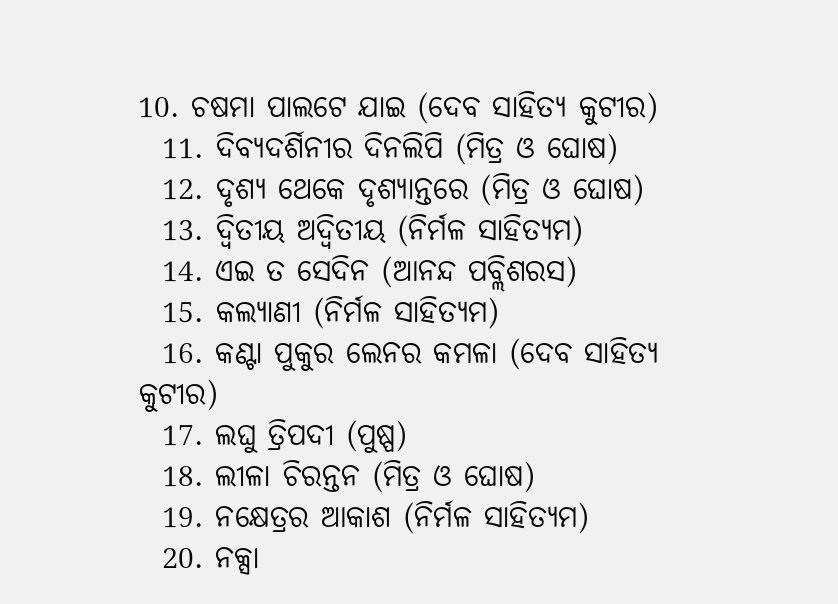10. ଚଷମା ପାଲଟେ ଯାଇ (ଦେବ ସାହିତ୍ୟ କୁଟୀର)
  11. ଦିବ୍ୟଦର୍ଶିନୀର ଦିନଲିପି (ମିତ୍ର ଓ ଘୋଷ)
  12. ଦୃଶ୍ୟ ଥେକେ ଦୃଶ୍ୟାନ୍ତରେ (ମିତ୍ର ଓ ଘୋଷ)
  13. ଦ୍ୱିତୀୟ ଅଦ୍ୱିତୀୟ (ନିର୍ମଳ ସାହିତ୍ୟମ)
  14. ଏଇ ତ ସେଦିନ (ଆନନ୍ଦ ପବ୍ଲିଶରସ)
  15. କଲ୍ୟାଣୀ (ନିର୍ମଳ ସାହିତ୍ୟମ)
  16. କଣ୍ଟା ପୁକୁର ଲେନର କମଳା (ଦେବ ସାହିତ୍ୟ କୁଟୀର)
  17. ଲଘୁ ତ୍ରିପଦୀ (ପୁଷ୍ପ)
  18. ଲୀଳା ଚିରନ୍ତନ (ମିତ୍ର ଓ ଘୋଷ)
  19. ନକ୍ଷେତ୍ରର ଆକାଶ (ନିର୍ମଳ ସାହିତ୍ୟମ)
  20. ନକ୍ସା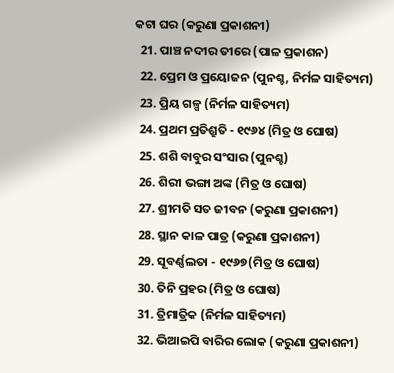କଟା ଘର (କରୁଣା ପ୍ରକାଶନୀ)
  21. ପାଞ୍ଚ ନଦୀର ତୀରେ (ପାଳ ପ୍ରକାଶନ)
  22. ପ୍ରେମ ଓ ପ୍ରୟୋଜନ (ପୁନଶ୍ଚ, ନିର୍ମଳ ସାହିତ୍ୟମ)
  23. ପ୍ରିୟ ଗଳ୍ପ (ନିର୍ମଳ ସାହିତ୍ୟମ)
  24. ପ୍ରଥମ ପ୍ରତିଶ୍ରୁତି - ୧୯୬୪ (ମିତ୍ର ଓ ଘୋଷ)
  25. ଶଶି ବାବୁର ସଂସାର (ପୁନଶ୍ଚ)
  26. ଶିରୀ ଭଙ୍ଗା ଅଙ୍କ (ମିତ୍ର ଓ ଘୋଷ)
  27. ଶ୍ରୀମତି ସତ ଜୀବନ (କରୁଣା ପ୍ରକାଶନୀ)
  28. ସ୍ଥାନ କାଳ ପାତ୍ର (କରୁଣା ପ୍ରକାଶନୀ)
  29. ସୂବର୍ଣ୍ଣଲତା - ୧୯୬୭(ମିତ୍ର ଓ ଘୋଷ)
  30. ତିନି ପ୍ରହର (ମିତ୍ର ଓ ଘୋଷ)
  31. ତ୍ରିମାତ୍ରିକ (ନିର୍ମଳ ସାହିତ୍ୟମ)
  32. ଭିଆଇପି ବାରିର ଲୋକ (କରୁଣା ପ୍ରକାଶନୀ)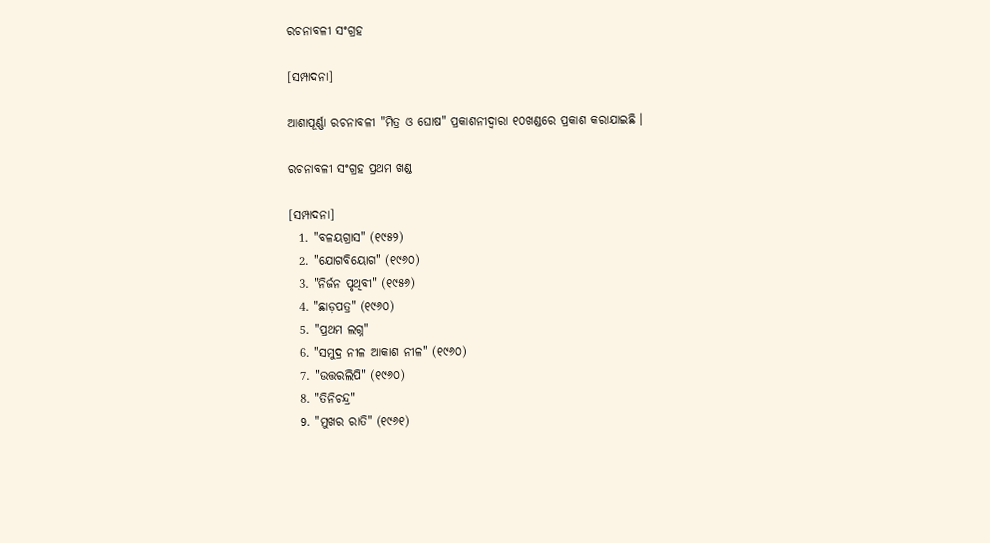ରଚନାବଳୀ ସଂଗ୍ରହ

[ସମ୍ପାଦନା]

ଆଶାପୂର୍ଣ୍ଣା ରଚନାବଳୀ "ମିତ୍ର ଓ ଘୋଷ" ପ୍ରକାଶନୀଦ୍ୱାରା ୧୦ଖଣ୍ଡରେ ପ୍ରକାଶ କରାଯାଇଛି ।

ରଚନାବଳୀ ସଂଗ୍ରହ ପ୍ରଥମ ଖଣ୍ଡ

[ସମ୍ପାଦନା]
  1. "ବଳୟଗ୍ରାସ" (୧୯୫୨)
  2. "ଯୋଗବିୟୋଗ" (୧୯୬୦)
  3. "ନିର୍ଜନ ପୃଥିବୀ" (୧୯୫୬)
  4. "ଛାଡ଼ପତ୍ର" (୧୯୬୦)
  5. "ପ୍ରଥମ ଲଗ୍ନ"
  6. "ସମୁଦ୍ର ନୀଳ ଆକାଶ ନୀଳ" (୧୯୬୦)
  7. "ଉତ୍ତରଲିପି" (୧୯୬୦)
  8. "ତିନିଚନ୍ଦ୍ର"
  9. "ମୁଖର ରାତି" (୧୯୬୧)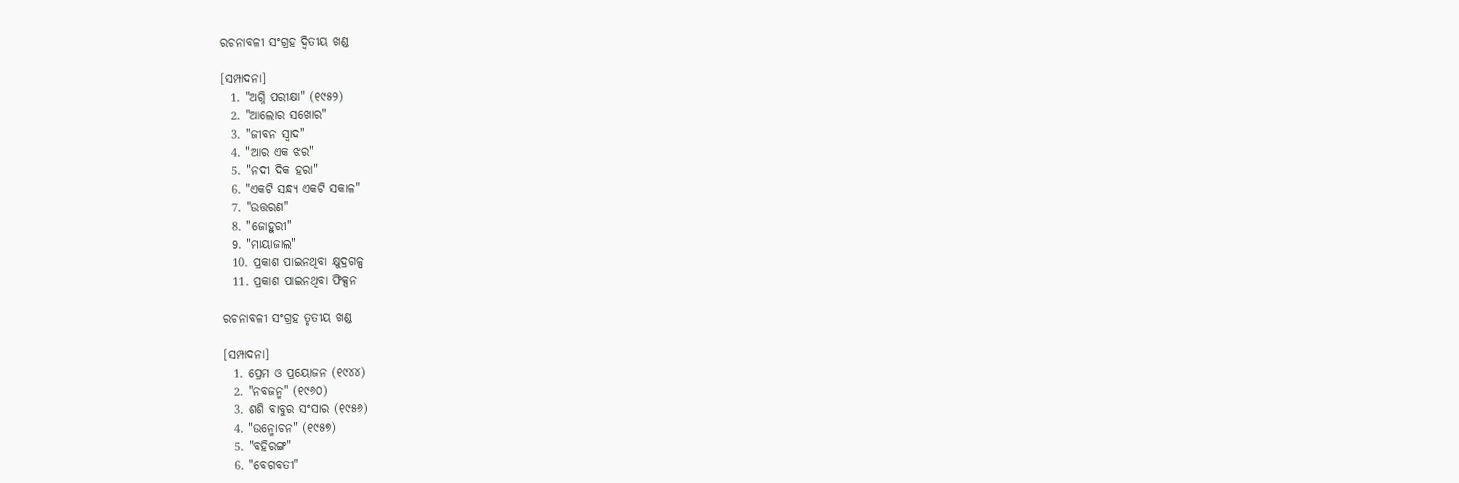ରଚନାବଳୀ ସଂଗ୍ରହ ଦ୍ୱିତୀୟ ଖଣ୍ଡ

[ସମ୍ପାଦନା]
  1. "ଅଗ୍ନି ପରୀକ୍ଷା" (୧୯୫୨)
  2. "ଆଲୋର ସଖୋର"
  3. "ଜୀବନ ସ୍ୱାଦ"
  4. "ଆର ଏକ ଝର"
  5. "ନଦୀ ଦିକ ହରା"
  6. "ଏକଟି ସନ୍ଧ୍ୟ ଏକଟି ସକାଳ"
  7. "ଉତ୍ତରଣ"
  8. "ଜୋହୁରୀ"
  9. "ମାୟାଜାଲ"
  10. ପ୍ରକାଶ ପାଇନଥିବା କ୍ଷୁଦ୍ରଗଳ୍ପ
  11. ପ୍ରକାଶ ପାଇନଥିବା ଫିକ୍ସନ

ରଚନାବଳୀ ସଂଗ୍ରହ ତୃତୀୟ ଖଣ୍ଡ

[ସମ୍ପାଦନା]
  1. ପ୍ରେମ ଓ ପ୍ରୟୋଜନ (୧୯୪୪)
  2. "ନବଜନ୍ମ" (୧୯୬୦)
  3. ଶଶି ବାବୁର ସଂସାର (୧୯୫୬)
  4. "ଉନ୍ମୋଚନ" (୧୯୫୭)
  5. "ବହିରଙ୍ଗ"
  6. "ବେଗବତୀ"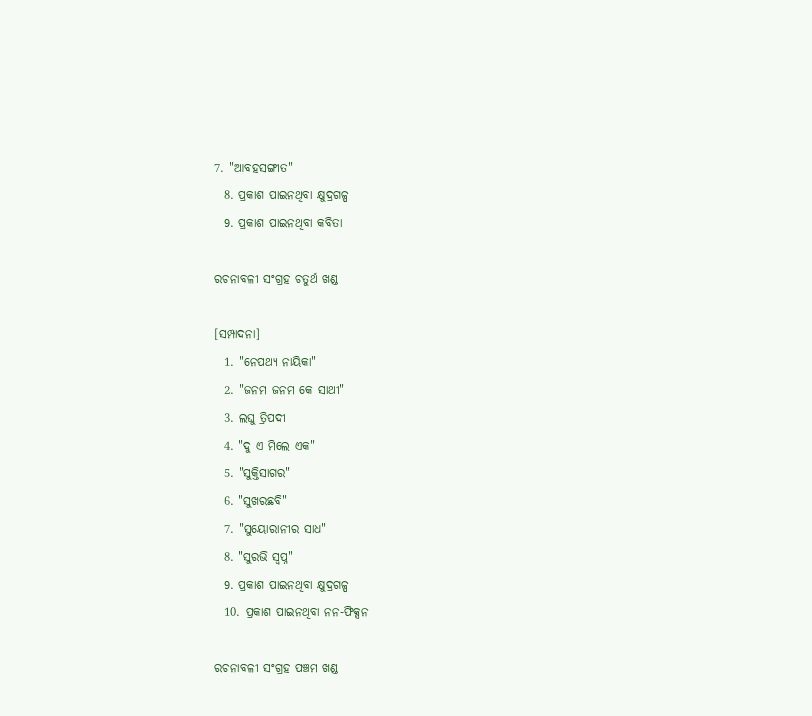7. "ଆବହସଙ୍ଗୀତ"
  8. ପ୍ରକାଶ ପାଇନଥିବା କ୍ଷୁଦ୍ରଗଳ୍ପ
  9. ପ୍ରକାଶ ପାଇନଥିବା କବିତା

ରଚନାବଳୀ ସଂଗ୍ରହ ଚତୁର୍ଥ ଖଣ୍ଡ

[ସମ୍ପାଦନା]
  1. "ନେପଥ୍ୟ ନାୟିକା"
  2. "ଜନମ ଜନମ କେ ସାଥୀ"
  3. ଲଘୁ ତ୍ରିପଦୀ
  4. "ଦୁ ଏ ମିଲେ ଏକ"
  5. "ସୁକ୍ତିସାଗର"
  6. "ସୁଖରଛବି"
  7. "ସୁୟୋରାନୀର ସାଧ"
  8. "ସୁରଭି ସ୍ୱପ୍ନ"
  9. ପ୍ରକାଶ ପାଇନଥିବା କ୍ଷୁଦ୍ରଗଳ୍ପ
  10. ପ୍ରକାଶ ପାଇନଥିବା ନନ-ଫିକ୍ସନ

ରଚନାବଳୀ ସଂଗ୍ରହ ପଞ୍ଚମ ଖଣ୍ଡ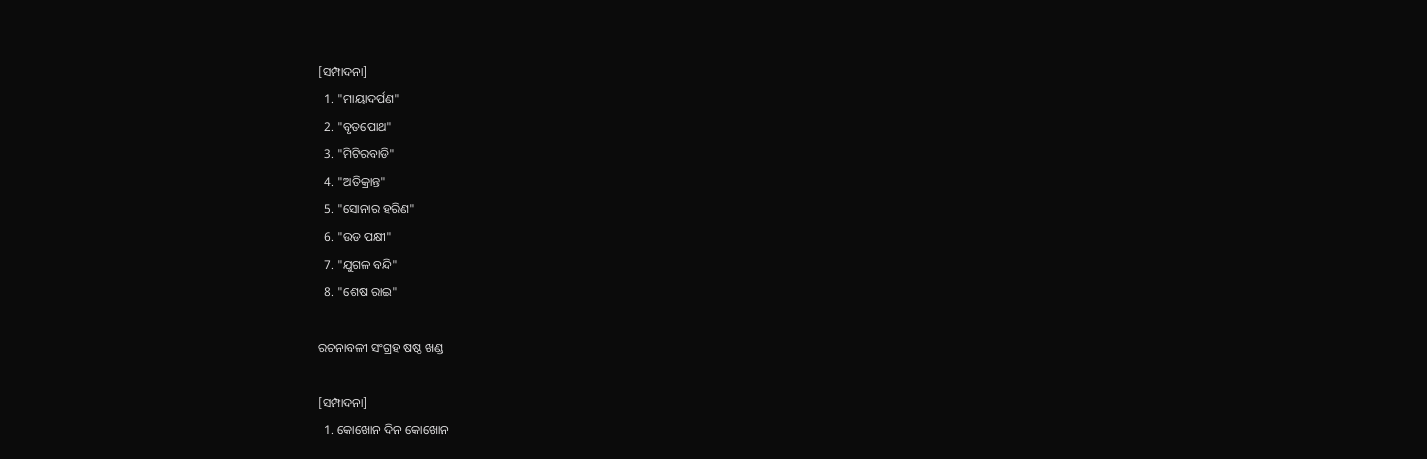[ସମ୍ପାଦନା]
  1. "ମାୟାଦର୍ପଣ"
  2. "ବୃତପୋଥ"
  3. "ମିଟିରବାଡି"
  4. "ଅତିକ୍ରାନ୍ତ"
  5. "ସୋନାର ହରିଣ"
  6. "ଉଡ ପକ୍ଷୀ"
  7. "ଯୁଗଳ ବନ୍ଦି"
  8. "ଶେଷ ରାଇ"

ରଚନାବଳୀ ସଂଗ୍ରହ ଷଷ୍ଠ ଖଣ୍ଡ

[ସମ୍ପାଦନା]
  1. କୋଖୋନ ଦିନ କୋଖୋନ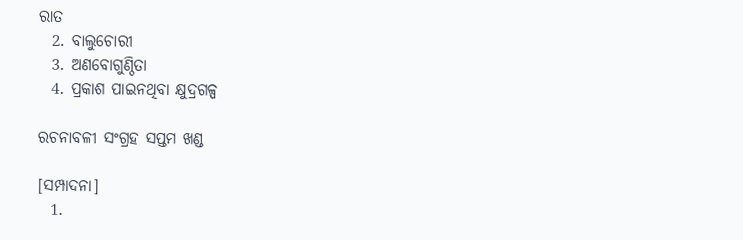ରାତ
  2. ବାଲୁଚୋରୀ
  3. ଅଣବୋଗୁଣ୍ଠିତା
  4. ପ୍ରକାଶ ପାଇନଥିବା କ୍ଷୁଦ୍ରଗଳ୍ପ

ରଚନାବଳୀ ସଂଗ୍ରହ ସପ୍ତମ ଖଣ୍ଡ

[ସମ୍ପାଦନା]
  1.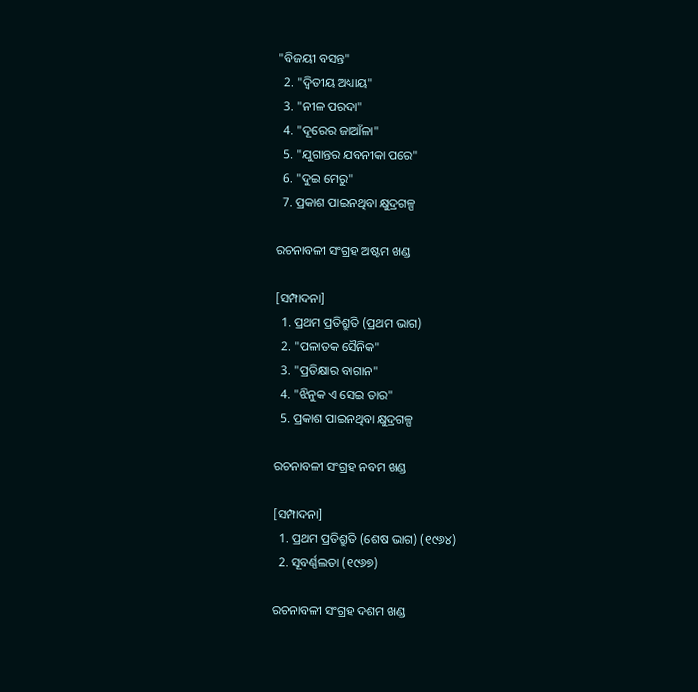"ବିଜୟୀ ବସନ୍ତ"
  2. "ଦ୍ୱିତୀୟ ଅଧ୍ୟାୟ"
  3. "ନୀଳ ପରଦା"
  4. "ଦୂରେର ଜାଆଁଳା"
  5. "ଯୁଗାନ୍ତର ଯବନୀକା ପରେ"
  6. "ଦୁଇ ମେରୁ"
  7. ପ୍ରକାଶ ପାଇନଥିବା କ୍ଷୁଦ୍ରଗଳ୍ପ

ରଚନାବଳୀ ସଂଗ୍ରହ ଅଷ୍ଟମ ଖଣ୍ଡ

[ସମ୍ପାଦନା]
  1. ପ୍ରଥମ ପ୍ରତିଶ୍ରୁତି (ପ୍ରଥମ ଭାଗ)
  2. "ପଳାତକ ସୈନିକ"
  3. "ପ୍ରତିକ୍ଷାର ବାଗାନ"
  4. "ଝିନୁକ ଏ ସେଇ ତାର"
  5. ପ୍ରକାଶ ପାଇନଥିବା କ୍ଷୁଦ୍ରଗଳ୍ପ

ରଚନାବଳୀ ସଂଗ୍ରହ ନବମ ଖଣ୍ଡ

[ସମ୍ପାଦନା]
  1. ପ୍ରଥମ ପ୍ରତିଶ୍ରୁତି (ଶେଷ ଭାଗ) (୧୯୬୪)
  2. ସୂବର୍ଣ୍ଣଲତା (୧୯୬୭)

ରଚନାବଳୀ ସଂଗ୍ରହ ଦଶମ ଖଣ୍ଡ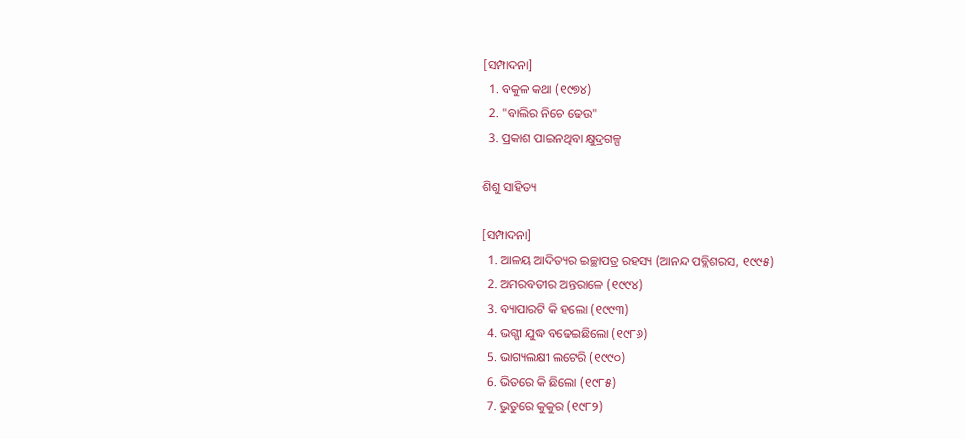[ସମ୍ପାଦନା]
  1. ବକୁଳ କଥା (୧୯୭୪)
  2. "ବାଲିର ନିଚେ ଢେଉ"
  3. ପ୍ରକାଶ ପାଇନଥିବା କ୍ଷୁଦ୍ରଗଳ୍ପ

ଶିଶୁ ସାହିତ୍ୟ

[ସମ୍ପାଦନା]
  1. ଆଳୟ ଆଦିତ୍ୟର ଇଚ୍ଛାପତ୍ର ରହସ୍ୟ (ଆନନ୍ଦ ପବ୍ଲିଶରସ, ୧୯୯୫)
  2. ଅମରବତୀର ଅନ୍ତରାଳେ (୧୯୯୪)
  3. ବ୍ୟାପାରଟି କି ହଲୋ (୧୯୯୩)
  4. ଭଗ୍ଗୀ ଯୁଦ୍ଧ ବଢେଇଛିଲୋ (୧୯୮୬)
  5. ଭାଗ୍ୟଲକ୍ଷୀ ଲଟେରି (୧୯୯୦)
  6. ଭିତରେ କି ଛିଲୋ (୧୯୮୫)
  7. ଭୁତୁରେ କୁକୁର (୧୯୮୨)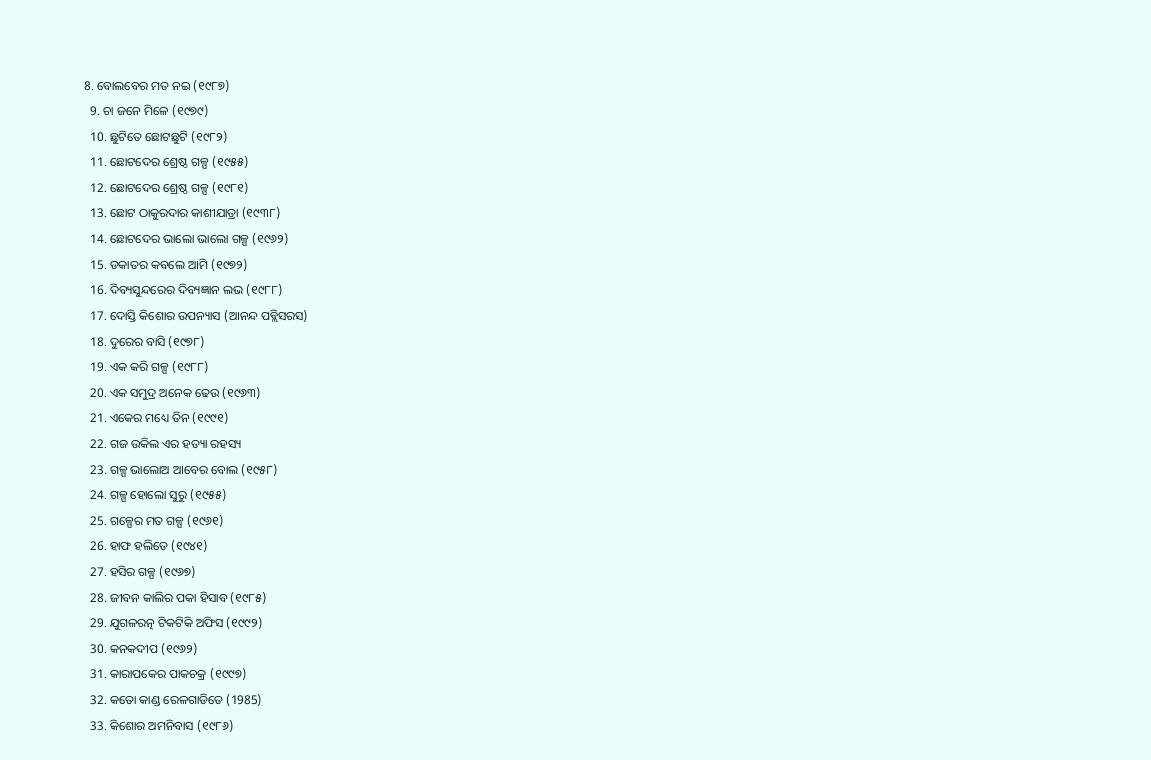8. ବୋଲବେର ମତ ନଇ (୧୯୮୭)
  9. ଚା ଜନେ ମିଳେ (୧୯୭୯)
  10. ଛୁଟିତେ ଛୋଟଛୁଟି (୧୯୮୨)
  11. ଛୋଟଦେର ଶ୍ରେଷ୍ଠ ଗଳ୍ପ (୧୯୫୫)
  12. ଛୋଟଦେର ଶ୍ରେଷ୍ଠ ଗଳ୍ପ (୧୯୮୧)
  13. ଛୋଟ ଠାକୁରଦାର କାଶୀଯାତ୍ରା (୧୯୩୮)
  14. ଛୋଟଦେର ଭାଲୋ ଭାଲୋ ଗଳ୍ପ (୧୯୬୨)
  15. ଡକାତର କବଲେ ଆମି (୧୯୭୨)
  16. ଦିବ୍ୟସୁନ୍ଦରେର ଦିବ୍ୟଜ୍ଞାନ ଲଭ (୧୯୮୮)
  17. ଦୋସ୍ତି କିଶୋର ଉପନ୍ୟାସ (ଆନନ୍ଦ ପବ୍ଲିସରସ)
  18. ଦୁରେର ବାସି (୧୯୭୮)
  19. ଏକ କରି ଗଳ୍ପ (୧୯୮୮)
  20. ଏକ ସମୁଦ୍ର ଅନେକ ଢେଉ (୧୯୬୩)
  21. ଏକେର ମଧ୍ୟେ ତିନ (୧୯୯୧)
  22. ଗଜ ଉକିଲ ଏର ହତ୍ୟା ରହସ୍ୟ
  23. ଗଳ୍ପ ଭାଲୋଅ ଆବେର ବୋଲ (୧୯୫୮)
  24. ଗଳ୍ପ ହୋଲୋ ସୁରୁ (୧୯୫୫)
  25. ଗଳ୍ପେର ମତ ଗଳ୍ପ (୧୯୬୧)
  26. ହାଫ ହଲିଡେ (୧୯୪୧)
  27. ହସିର ଗଳ୍ପ (୧୯୬୭)
  28. ଜୀବନ କାଲିର ପକା ହିସାବ (୧୯୮୫)
  29. ଯୁଗଳରତ୍ନ ଟିକଟିକି ଅଫିସ (୧୯୯୨)
  30. କନକଦୀପ (୧୯୬୨)
  31. କାରାପକେର ପାକଚକ୍ର (୧୯୯୭)
  32. କତୋ କାଣ୍ଡ ରେଳଗାଡିତେ (1985)
  33. କିଶୋର ଅମନିବାସ (୧୯୮୬)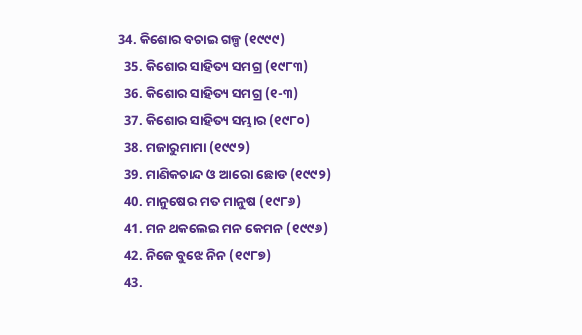34. କିଶୋର ବଚାଇ ଗଳ୍ପ (୧୯୯୯)
  35. କିଶୋର ସାହିତ୍ୟ ସମଗ୍ର (୧୯୮୩)
  36. କିଶୋର ସାହିତ୍ୟ ସମଗ୍ର (୧-୩)
  37. କିଶୋର ସାହିତ୍ୟ ସମ୍ଭାର (୧୯୮୦)
  38. ମଜାରୁମାମା (୧୯୯୨)
  39. ମାଣିକଚାନ୍ଦ ଓ ଆରୋ ଛୋଡ (୧୯୯୨)
  40. ମାନୁଷେର ମତ ମାନୁଷ (୧୯୮୬)
  41. ମନ ଥକଲେଇ ମନ କେମନ (୧୯୯୬)
  42. ନିଜେ ବୁଝେ ନିନ (୧୯୮୭)
  43.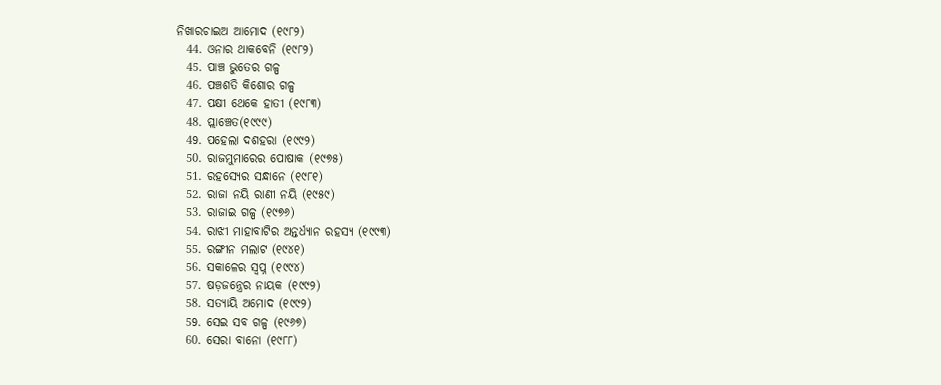ନିଖାରଚାଇଅ ଆମୋଦ (୧୯୮୨)
  44. ଓନାର ଥାକବେନି (୧୯୮୨)
  45. ପାଞ୍ଚ ଭୁତେର ଗଳ୍ପ
  46. ପଞ୍ଚଶତି କିଶୋର ଗଳ୍ପ
  47. ପକ୍ଷୀ ଥେକେ ହାତୀ (୧୯୮୩)
  48. ପ୍ଲାଞ୍ଚେତ(୧୯୯୯)
  49. ପହେଲା ଦଶହରା (୧୯୯୨)
  50. ରାଜମୁମାରେର ପୋଷାକ (୧୯୭୫)
  51. ରହସ୍ୟେର ସନ୍ଧାନେ (୧୯୮୧)
  52. ରାଜା ନୟି ରାଣୀ ନୟି (୧୯୫୯)
  53. ରାଜାଇ ଗଳ୍ପ (୧୯୭୬)
  54. ରାଝୀ ମାହାବାଟିର ଅନ୍ତର୍ଧ୍ୟାନ ରହସ୍ୟ (୧୯୯୩)
  55. ରଙ୍ଗୀନ ମଲାଟ (୧୯୪୧)
  56. ସକାଳେର ସ୍ୱପ୍ନ (୧୯୯୪)
  57. ଷଡ଼ଜନ୍ତ୍ରେର ନାୟକ (୧୯୯୨)
  58. ସତ୍ୟାୟି ଅମୋଦ (୧୯୯୨)
  59. ସେଇ ସବ ଗଳ୍ପ (୧୯୬୭)
  60. ସେରା ବାନୋ (୧୯୮୮)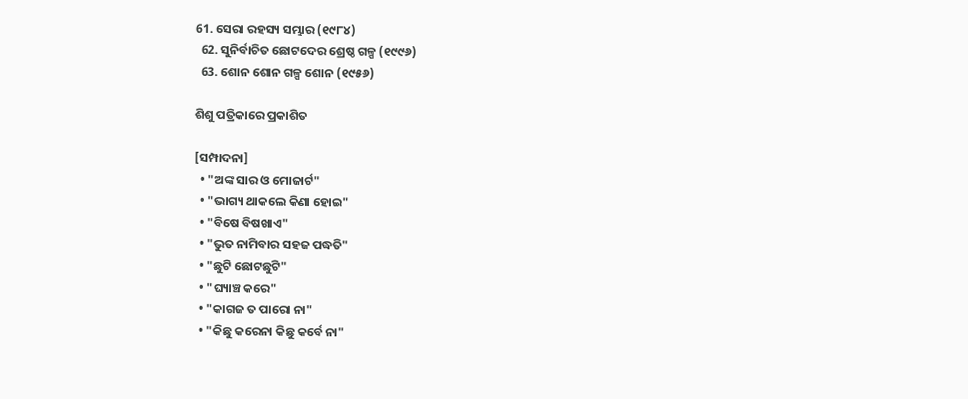61. ସେରା ରହସ୍ୟ ସମ୍ଭାର (୧୯୮୪)
  62. ସୁନିର୍ବାଚିତ ଛୋଟଦେର ଶ୍ରେଷ୍ଠ ଗଳ୍ପ (୧୯୯୬)
  63. ଶୋନ ଶୋନ ଗଳ୍ପ ଶୋନ (୧୯୫୬)

ଶିଶୁ ପତ୍ରିକାରେ ପ୍ରକାଶିତ

[ସମ୍ପାଦନା]
  • "ଅଙ୍କ ସାର ଓ ମୋଜାର୍ଟ"
  • "ଭାଗ୍ୟ ଥାକଲେ କିଣା ହୋଇ"
  • "ବିଷେ ବିଷଖାଏ"
  • "ଭୁତ ନାମିବାର ସହଜ ପଦ୍ଧତି"
  • "ଛୁଟି ଛୋଟଛୁଟି"
  • "ଘ୍ୟାଞ୍ଚ କରେ"
  • "କାଗଜ ତ ପାରୋ ନା"
  • "କିଛୁ କରେନା କିଛୁ କର୍ବେ ନା"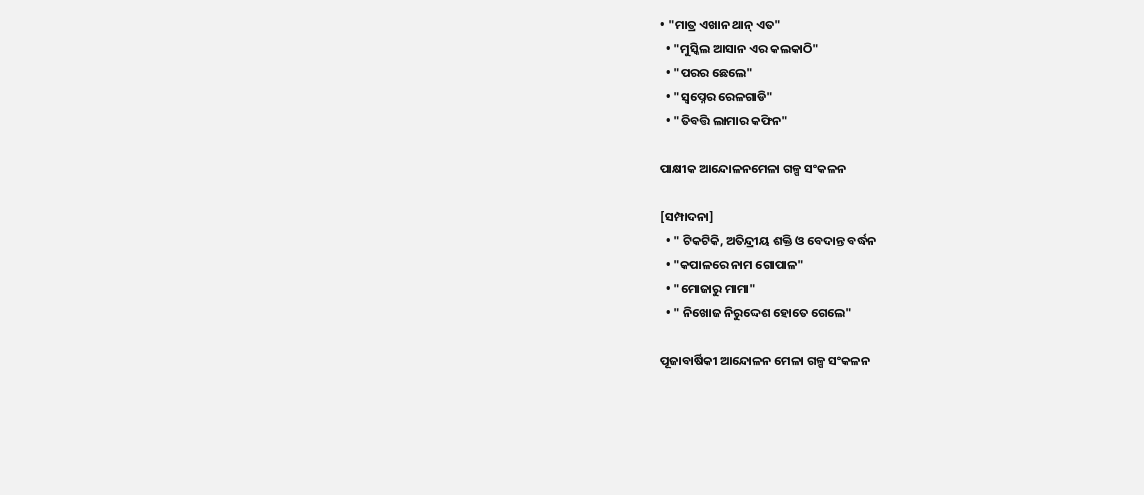• "ମାତ୍ର ଏଖାନ ଥାନ୍ ଏତ"
  • "ମୁସ୍କିଲ ଆସାନ ଏର କଲକାଠି"
  • "ପରର ଛେଲେ"
  • "ସ୍ୱପ୍ନେର ରେଳଗାଡି"
  • "ତିବତ୍ତି ଲାମାର କଫିନ"

ପାକ୍ଷୀକ ଆନ୍ଦୋଳନମେଳା ଗଳ୍ପ ସଂକଳନ

[ସମ୍ପାଦନା]
  • " ଟିକଟିକି, ଅତିନ୍ଦ୍ରୀୟ ଶକ୍ତି ଓ ବେଦାନ୍ତ ବର୍ଦ୍ଧନ
  • "କପାଳରେ ନାମ ଗୋପାଳ"
  • "ମୋଜାରୁ ମାମା"
  • " ନିଖୋଜ ନିରୁଦ୍ଦେଶ ହୋତେ ଗେଲେ"

ପୂଜାବାର୍ଷିକୀ ଆନ୍ଦୋଳନ ମେଳା ଗଳ୍ପ ସଂକଳନ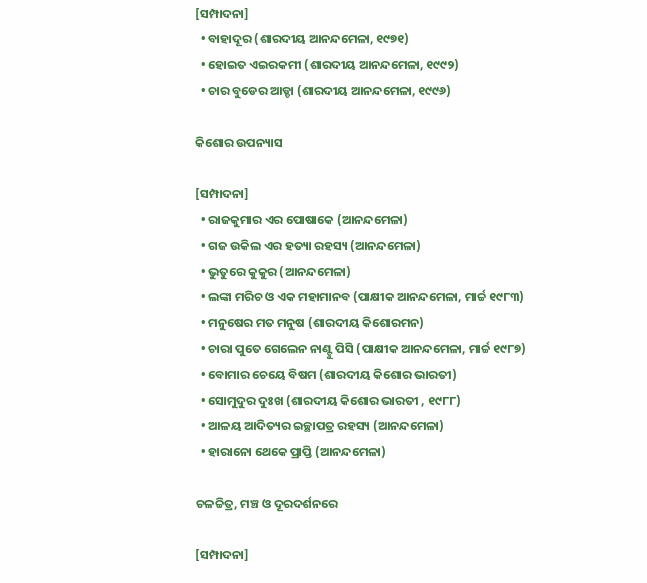[ସମ୍ପାଦନା]
  • ବାହାଦୂର (ଶାରଦୀୟ ଆନନ୍ଦମେଳା, ୧୯୭୧)
  • ହୋଇତ ଏଇରକମୀ (ଶାରଦୀୟ ଆନନ୍ଦମେଳା, ୧୯୯୨)
  • ଚାର ବୁଡେର ଆଡ୍ଡା (ଶାରଦୀୟ ଆନନ୍ଦମେଳା, ୧୯୯୬)

କିଶୋର ଉପନ୍ୟାସ

[ସମ୍ପାଦନା]
  • ରାଜକୁମାର ଏର ପୋଷାକେ (ଆନନ୍ଦମେଳା)
  • ଗଜ ଉକିଲ ଏର ହତ୍ୟା ରହସ୍ୟ (ଆନନ୍ଦମେଳା)
  • ଭୁତୁରେ କୁକୁର (ଆନନ୍ଦମେଳା)
  • ଲଙ୍କା ମରିଚ ଓ ଏକ ମହାମାନବ (ପାକ୍ଷୀକ ଆନନ୍ଦମେଳା, ମାର୍ଚ୍ଚ ୧୯୮୩)
  • ମନୁଷେର ମତ ମନୁଷ (ଶାରଦୀୟ କିଶୋରମନ)
  • ଚାରା ପୁତେ ଗେଲେନ ନାଣ୍ଟୁ ପିସି (ପାକ୍ଷୀକ ଆନନ୍ଦମେଳା, ମାର୍ଚ୍ଚ ୧୯୮୭)
  • ବୋମାର ଚେୟେ ବିଷମ (ଶାରଦୀୟ କିଶୋର ଭାରତୀ)
  • ସୋମୁଦୁର ଦୁଃଖ (ଶାରଦୀୟ କିଶୋର ଭାରତୀ , ୧୯୮୮)
  • ଆଳୟ ଆଦିତ୍ୟର ଇଚ୍ଛାପତ୍ର ରହସ୍ୟ (ଆନନ୍ଦମେଳା)
  • ହାରାନୋ ଥେକେ ପ୍ରାପ୍ତି (ଆନନ୍ଦମେଳା)

ଚଳଚ୍ଚିତ୍ର, ମଞ୍ଚ ଓ ଦୂରଦର୍ଶନରେ

[ସମ୍ପାଦନା]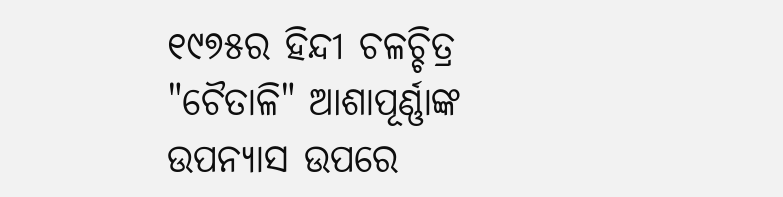୧୯୭୫ର ହିନ୍ଦୀ ଚଳଚ୍ଚିତ୍ର "ଚୈତାଳି" ଆଶାପୂର୍ଣ୍ଣାଙ୍କ ଉପନ୍ୟାସ ଉପରେ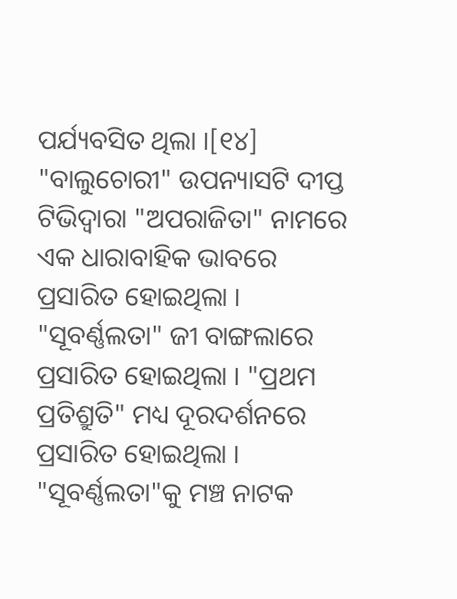ପର୍ଯ୍ୟବସିତ ଥିଲା ।[୧୪] "ବାଲୁଚୋରୀ" ଉପନ୍ୟାସଟି ଦୀପ୍ତ ଟିଭିଦ୍ୱାରା "ଅପରାଜିତା" ନାମରେ ଏକ ଧାରାବାହିକ ଭାବରେ ପ୍ରସାରିତ ହୋଇଥିଲା । "ସୂବର୍ଣ୍ଣଲତା" ଜୀ ବାଙ୍ଗଲାରେ ପ୍ରସାରିତ ହୋଇଥିଲା । "ପ୍ରଥମ ପ୍ରତିଶ୍ରୁତି" ମଧ୍ୟ ଦୂରଦର୍ଶନରେ ପ୍ରସାରିତ ହୋଇଥିଲା । "ସୂବର୍ଣ୍ଣଲତା"କୁ ମଞ୍ଚ ନାଟକ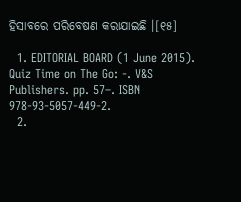ହିସାବରେ ପରିବେଷଣ କରାଯାଇଛି ।[୧୫]

  1. EDITORIAL BOARD (1 June 2015). Quiz Time on The Go: -. V&S Publishers. pp. 57–. ISBN 978-93-5057-449-2.
  2.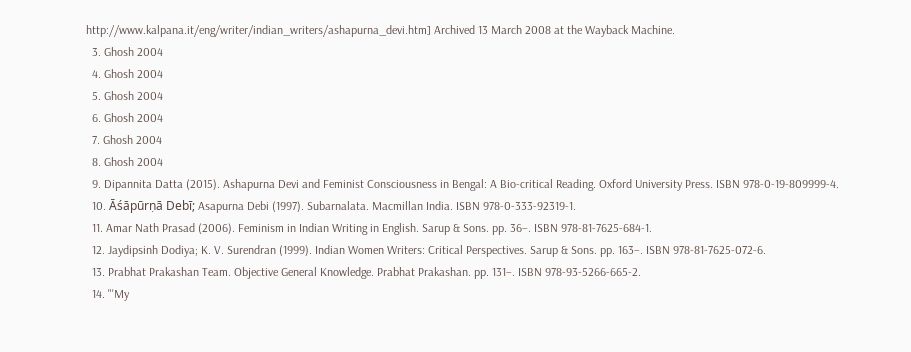http://www.kalpana.it/eng/writer/indian_writers/ashapurna_devi.htm] Archived 13 March 2008 at the Wayback Machine.
  3. Ghosh 2004
  4. Ghosh 2004
  5. Ghosh 2004
  6. Ghosh 2004
  7. Ghosh 2004
  8. Ghosh 2004
  9. Dipannita Datta (2015). Ashapurna Devi and Feminist Consciousness in Bengal: A Bio-critical Reading. Oxford University Press. ISBN 978-0-19-809999-4.
  10. Āśāpūrṇā Debī; Asapurna Debi (1997). Subarnalata. Macmillan India. ISBN 978-0-333-92319-1.
  11. Amar Nath Prasad (2006). Feminism in Indian Writing in English. Sarup & Sons. pp. 36–. ISBN 978-81-7625-684-1.
  12. Jaydipsinh Dodiya; K. V. Surendran (1999). Indian Women Writers: Critical Perspectives. Sarup & Sons. pp. 163–. ISBN 978-81-7625-072-6.
  13. Prabhat Prakashan Team. Objective General Knowledge. Prabhat Prakashan. pp. 131–. ISBN 978-93-5266-665-2.
  14. "'My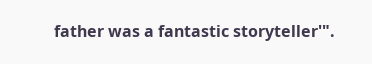father was a fantastic storyteller'".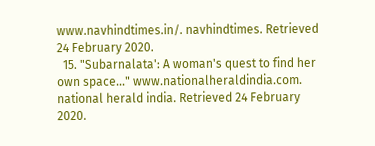www.navhindtimes.in/. navhindtimes. Retrieved 24 February 2020.
  15. "Subarnalata': A woman's quest to find her own space..." www.nationalheraldindia.com. national herald india. Retrieved 24 February 2020.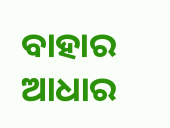ବାହାର ଆଧାର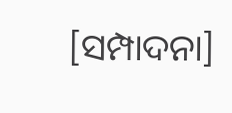[ସମ୍ପାଦନା]